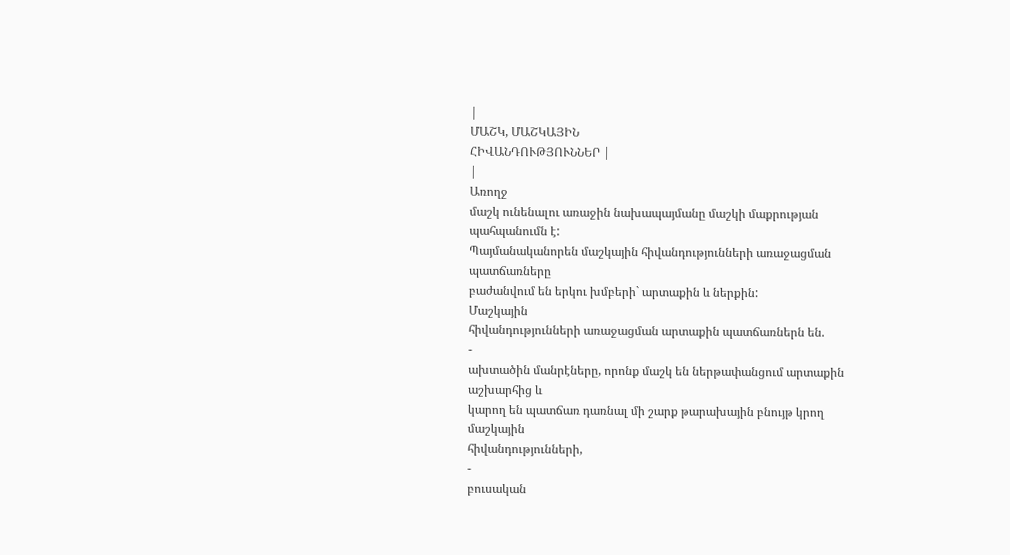|
ՄԱՇԿ, ՄԱՇԿԱՅԻՆ
ՀԻՎԱՆԴՈՒԹՅՈՒՆՆԵՐ |
|
Առողջ
մաշկ ունենալու առաջին նախապայմանը մաշկի մաքրության պահպանումն է:
Պայմանականորեն մաշկային հիվանդությունների առաջացման պատճառները
բաժանվում են երկու խմբերի` արտաքին և ներքին:
Մաշկային
հիվանդությունների առաջացման արտաքին պատճառներն են.
-
ախտածին մանրէները, որոնք մաշկ են ներթափանցում արտաքին աշխարհից և
կարող են պատճառ դառնալ մի շարք թարախային բնույթ կրող մաշկային
հիվանդությունների,
-
բուսական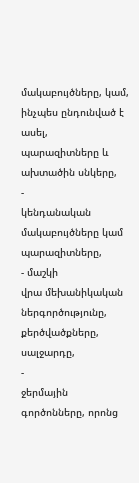մակաբույծները, կամ, ինչպես ընդունված է ասել,
պարազիտները և ախտածին սնկերը,
-
կենդանական մակաբույծները կամ պարազիտները,
- մաշկի
վրա մեխանիկական ներգործությունը, քերծվածքները, սալջարդը,
-
ջերմային գործոնները, որոնց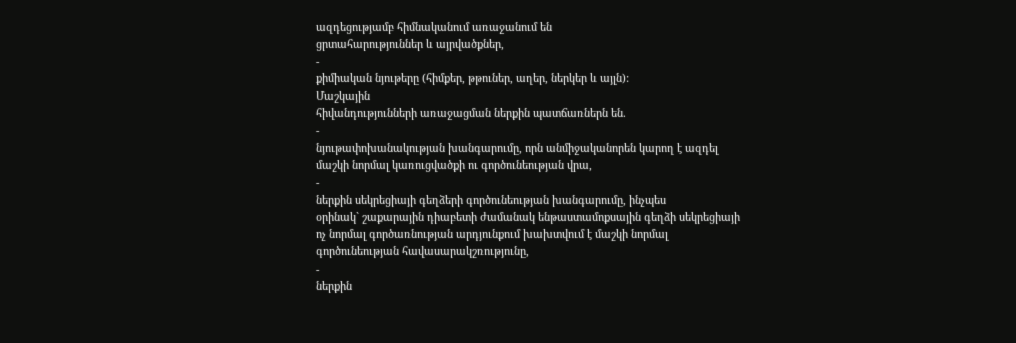ազդեցությամբ հիմնականում առաջանում են
ցրտահարություններ և այրվածքներ,
-
քիմիական նյութերը (հիմքեր, թթուներ, աղեր, ներկեր և այլն):
Մաշկային
հիվանդությունների առաջացման ներքին պատճառներն են.
-
նյութափոխանակության խանգարումը, որն անմիջականորեն կարող է ազդել
մաշկի նորմալ կառուցվածքի ու գործունեության վրա,
-
ներքին սեկրեցիայի գեղձերի գործունեության խանգարումը, ինչպես
օրինակ` շաքարային դիաբետի ժամանակ ենթաստամոքսային գեղձի սեկրեցիայի
ոչ նորմալ գործառնության արդյունքում խախտվում է մաշկի նորմալ
գործունեության հավասարակշռությունը,
-
ներքին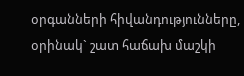օրգանների հիվանդությունները, օրինակ` շատ հաճախ մաշկի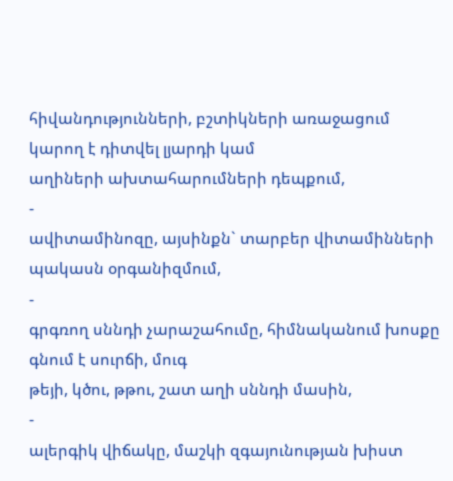հիվանդությունների, բշտիկների առաջացում կարող է դիտվել լյարդի կամ
աղիների ախտահարումների դեպքում,
-
ավիտամինոզը, այսինքն` տարբեր վիտամինների պակասն օրգանիզմում,
-
գրգռող սննդի չարաշահումը, հիմնականում խոսքը գնում է սուրճի, մուգ
թեյի, կծու, թթու, շատ աղի սննդի մասին,
-
ալերգիկ վիճակը, մաշկի զգայունության խիստ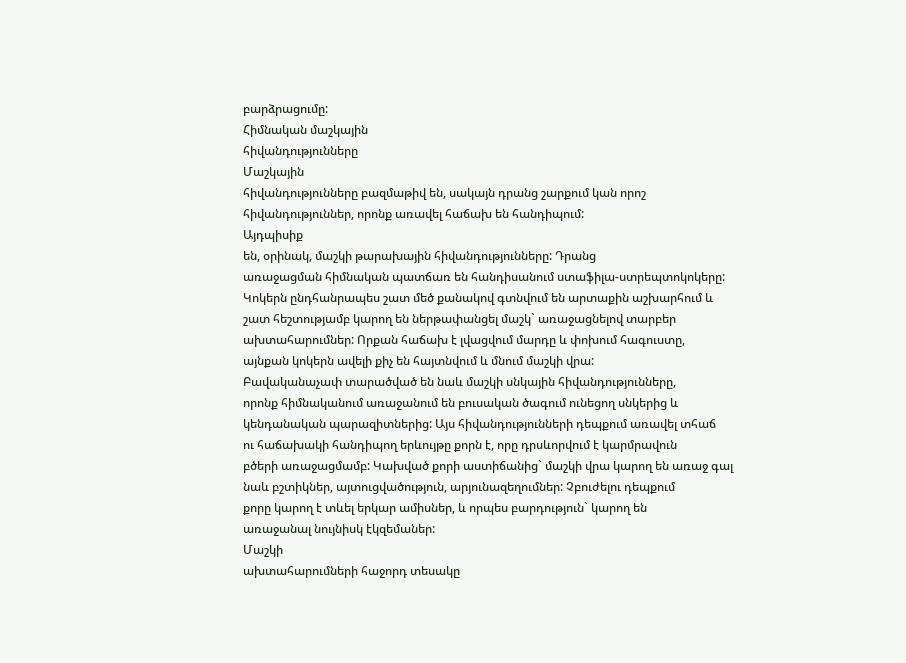բարձրացումը:
Հիմնական մաշկային
հիվանդությունները
Մաշկային
հիվանդությունները բազմաթիվ են, սակայն դրանց շարքում կան որոշ
հիվանդություններ, որոնք առավել հաճախ են հանդիպում:
Այդպիսիք
են, օրինակ, մաշկի թարախային հիվանդությունները: Դրանց
առաջացման հիմնական պատճառ են հանդիսանում ստաֆիլա-ստրեպտոկոկերը:
Կոկերն ընդհանրապես շատ մեծ քանակով գտնվում են արտաքին աշխարհում և
շատ հեշտությամբ կարող են ներթափանցել մաշկ` առաջացնելով տարբեր
ախտահարումներ: Որքան հաճախ է լվացվում մարդը և փոխում հագուստը,
այնքան կոկերն ավելի քիչ են հայտնվում և մնում մաշկի վրա:
Բավականաչափ տարածված են նաև մաշկի սնկային հիվանդությունները,
որոնք հիմնականում առաջանում են բուսական ծագում ունեցող սնկերից և
կենդանական պարազիտներից: Այս հիվանդությունների դեպքում առավել տհաճ
ու հաճախակի հանդիպող երևույթը քորն է, որը դրսևորվում է կարմրավուն
բծերի առաջացմամբ: Կախված քորի աստիճանից` մաշկի վրա կարող են առաջ գալ
նաև բշտիկներ, այտուցվածություն, արյունազեղումներ: Չբուժելու դեպքում
քորը կարող է տևել երկար ամիսներ, և որպես բարդություն` կարող են
առաջանալ նույնիսկ էկզեմաներ:
Մաշկի
ախտահարումների հաջորդ տեսակը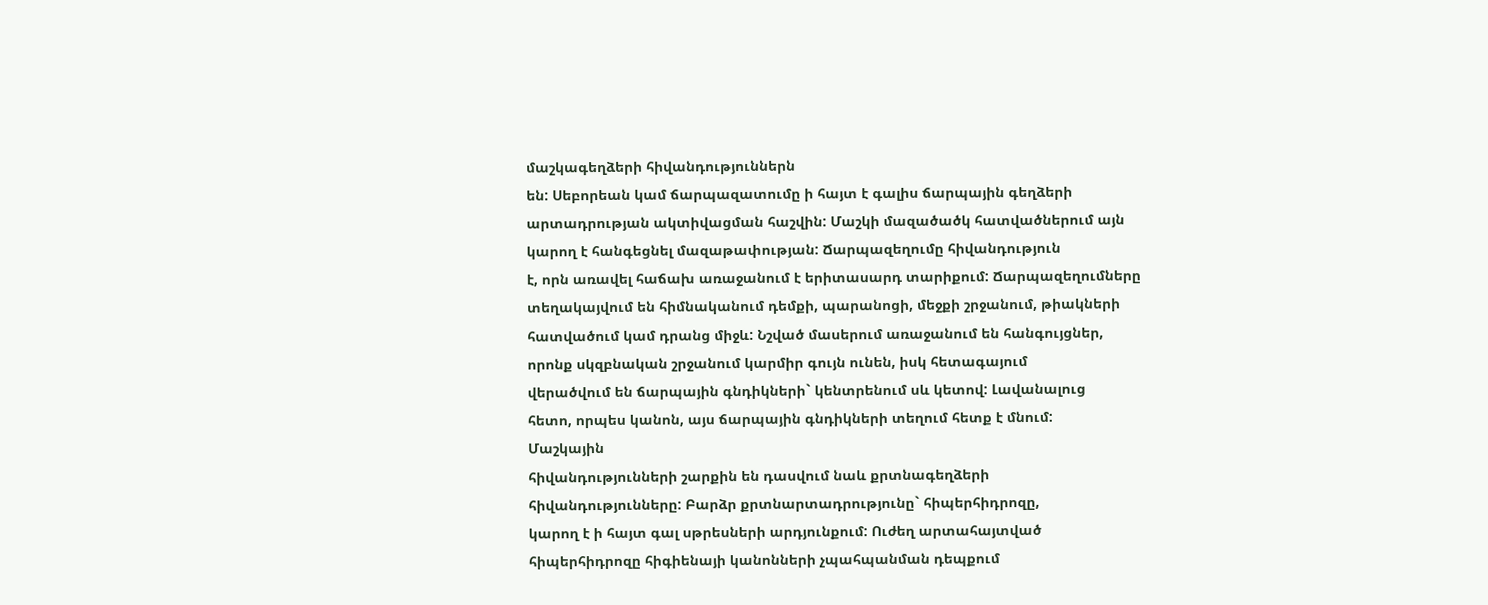մաշկագեղձերի հիվանդություններն
են: Սեբորեան կամ ճարպազատումը ի հայտ է գալիս ճարպային գեղձերի
արտադրության ակտիվացման հաշվին: Մաշկի մազածածկ հատվածներում այն
կարող է հանգեցնել մազաթափության: Ճարպազեղումը հիվանդություն
է, որն առավել հաճախ առաջանում է երիտասարդ տարիքում: Ճարպազեղումները
տեղակայվում են հիմնականում դեմքի, պարանոցի, մեջքի շրջանում, թիակների
հատվածում կամ դրանց միջև: Նշված մասերում առաջանում են հանգույցներ,
որոնք սկզբնական շրջանում կարմիր գույն ունեն, իսկ հետագայում
վերածվում են ճարպային գնդիկների` կենտրենում սև կետով: Լավանալուց
հետո, որպես կանոն, այս ճարպային գնդիկների տեղում հետք է մնում:
Մաշկային
հիվանդությունների շարքին են դասվում նաև քրտնագեղձերի
հիվանդությունները: Բարձր քրտնարտադրությունը` հիպերհիդրոզը,
կարող է ի հայտ գալ սթրեսների արդյունքում: Ուժեղ արտահայտված
հիպերհիդրոզը հիգիենայի կանոնների չպահպանման դեպքում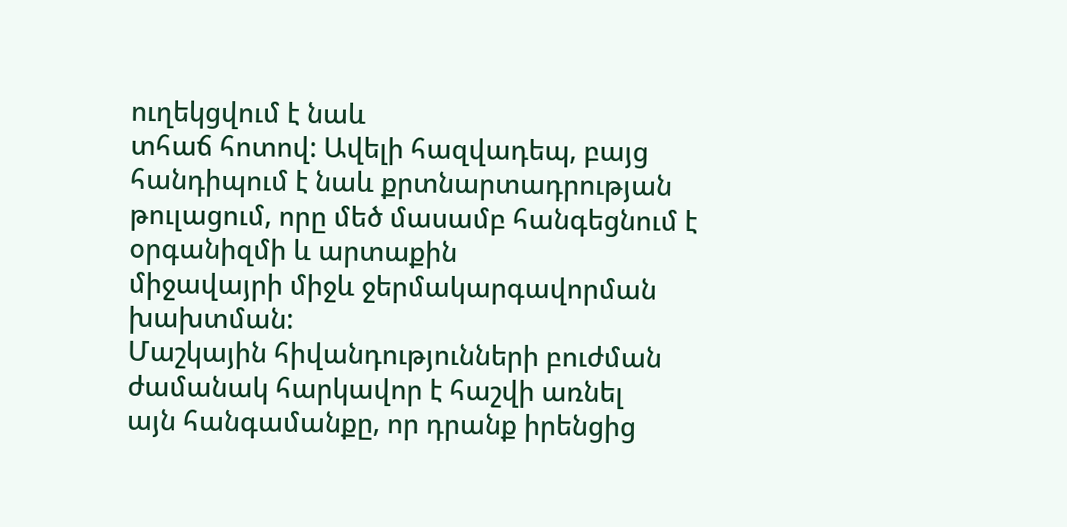ուղեկցվում է նաև
տհաճ հոտով: Ավելի հազվադեպ, բայց հանդիպում է նաև քրտնարտադրության
թուլացում, որը մեծ մասամբ հանգեցնում է օրգանիզմի և արտաքին
միջավայրի միջև ջերմակարգավորման խախտման:
Մաշկային հիվանդությունների բուժման ժամանակ հարկավոր է հաշվի առնել
այն հանգամանքը, որ դրանք իրենցից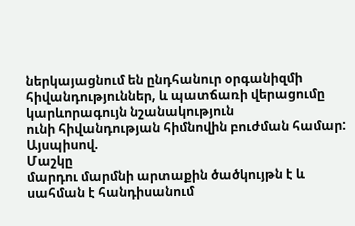ներկայացնում են ընդհանուր օրգանիզմի
հիվանդություններ, և պատճառի վերացումը կարևորագույն նշանակություն
ունի հիվանդության հիմնովին բուժման համար:
Այսպիսով.
Մաշկը
մարդու մարմնի արտաքին ծածկույթն է և սահման է հանդիսանում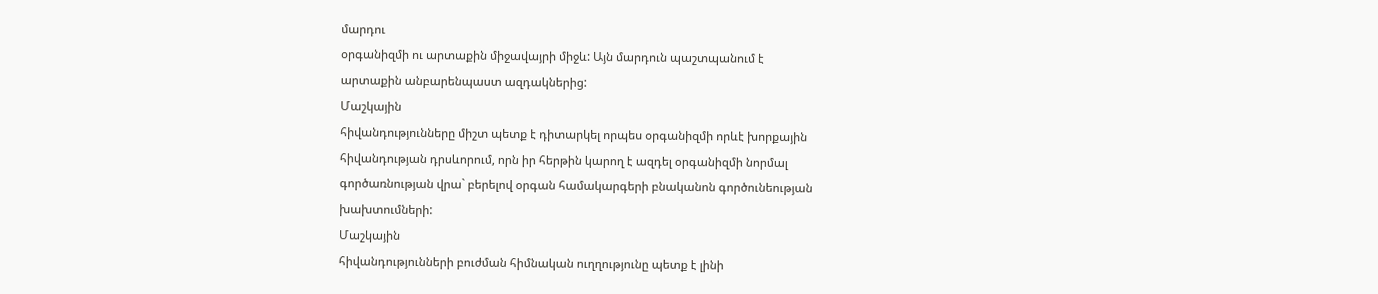մարդու
օրգանիզմի ու արտաքին միջավայրի միջև: Այն մարդուն պաշտպանում է
արտաքին անբարենպաստ ազդակներից:
Մաշկային
հիվանդությունները միշտ պետք է դիտարկել որպես օրգանիզմի որևէ խորքային
հիվանդության դրսևորում, որն իր հերթին կարող է ազդել օրգանիզմի նորմալ
գործառնության վրա` բերելով օրգան համակարգերի բնականոն գործունեության
խախտումների:
Մաշկային
հիվանդությունների բուժման հիմնական ուղղությունը պետք է լինի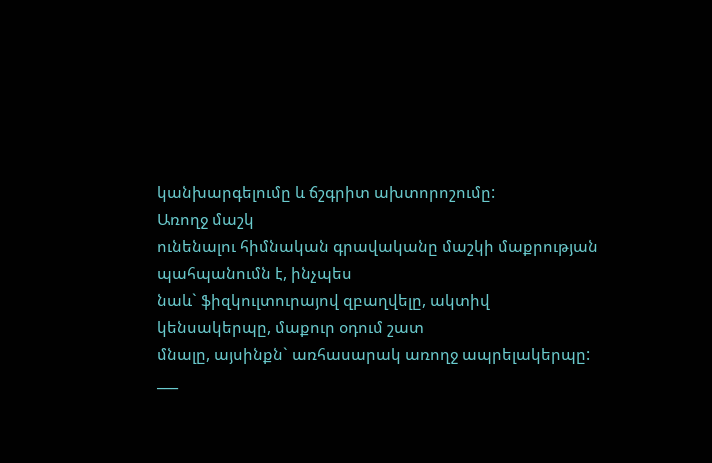կանխարգելումը և ճշգրիտ ախտորոշումը:
Առողջ մաշկ
ունենալու հիմնական գրավականը մաշկի մաքրության պահպանումն է, ինչպես
նաև` ֆիզկուլտուրայով զբաղվելը, ակտիվ կենսակերպը, մաքուր օդում շատ
մնալը, այսինքն` առհասարակ առողջ ապրելակերպը:
___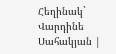Հեղինակ` Վարդինե
Սահակյան |